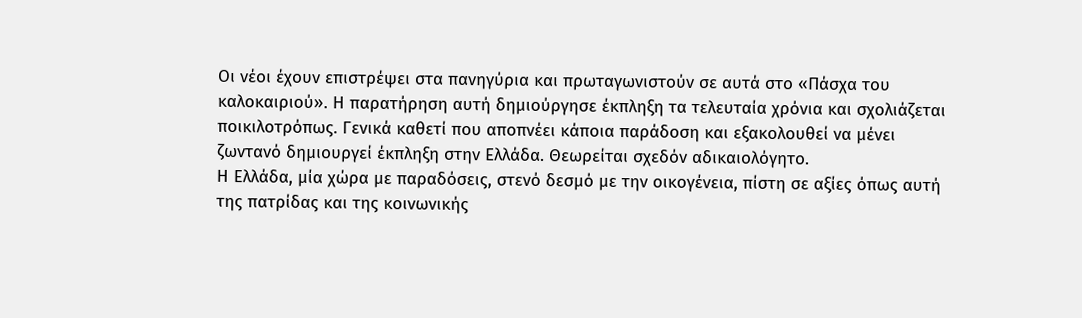Οι νέοι έχουν επιστρέψει στα πανηγύρια και πρωταγωνιστούν σε αυτά στο «Πάσχα του καλοκαιριού». Η παρατήρηση αυτή δημιούργησε έκπληξη τα τελευταία χρόνια και σχολιάζεται ποικιλοτρόπως. Γενικά καθετί που αποπνέει κάποια παράδοση και εξακολουθεί να μένει ζωντανό δημιουργεί έκπληξη στην Ελλάδα. Θεωρείται σχεδόν αδικαιολόγητο.
Η Ελλάδα, μία χώρα με παραδόσεις, στενό δεσμό με την οικογένεια, πίστη σε αξίες όπως αυτή της πατρίδας και της κοινωνικής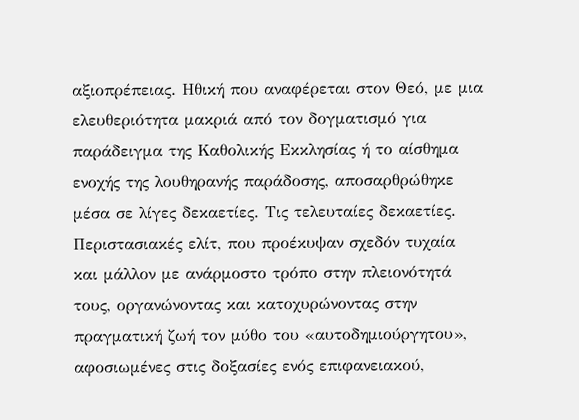αξιοπρέπειας. Ηθική που αναφέρεται στον Θεό, με μια ελευθεριότητα μακριά από τον δογματισμό για παράδειγμα της Καθολικής Εκκλησίας ή το αίσθημα ενοχής της λουθηρανής παράδοσης, αποσαρθρώθηκε μέσα σε λίγες δεκαετίες. Τις τελευταίες δεκαετίες. Περιστασιακές ελίτ, που προέκυψαν σχεδόν τυχαία και μάλλον με ανάρμοστο τρόπο στην πλειονότητά τους, οργανώνοντας και κατοχυρώνοντας στην πραγματική ζωή τον μύθο του «αυτοδημιούργητου», αφοσιωμένες στις δοξασίες ενός επιφανειακού,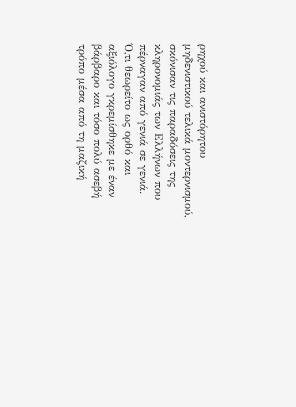ρηχού και ανιστόρητου μηδενιστικού τελικά μοντερνισμού, σκόνισαν τις παραδόσεις της κληρονομιάς των Ελλήνων που πέρναγαν από γενιά σε γενιά.
Ό,τι θεωρείτο ως ορθό και αξιόλογο γκρεμίσθηκε με έναν βάρβαρο και τόσο πολύ ασεβή τρόπο μέσα από τη μαζική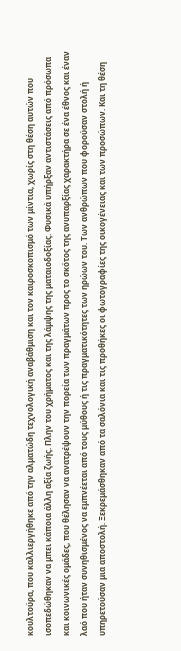κουλτούρα, που καλλιεργήθηκε από την αλματώδη τεχνολογική αναβάθμιση και τον καιροσκοπισμό των μίντια, χωρίς στη θέση αυτών που ισοπεδώθηκαν να μπει κάποια άλλη αξία ζωής. Πλην του χρήματος και της λάμψης της ματαιοδοξίας. Φυσικά υπήρξαν αντιστάσεις από πρόσωπα και κοινωνικές ομάδες, που θέλησαν να ανατρέψουν την πορεία των πραγμάτων προς το σκότος της ανυπαρξίας χαρακτήρα σε ένα έθνος και έναν λαό που ήταν συνηθισμένος να εμπνέεται από τους μύθους ή τις πραγματικότητες των ηρώων του. Των ανθρώπων που φορούσαν στολή ή υπηρετούσαν μια αποστολή. Ξεκρεμάσθηκαν από τα σαλόνια και τις προθήκες οι φωτογραφίες της οικογένειας και των προσώπων. Και τη θέση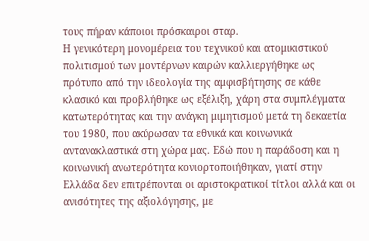τους πήραν κάποιοι πρόσκαιροι σταρ.
Η γενικότερη μονομέρεια του τεχνικού και ατομικιστικού πολιτισμού των μοντέρνων καιρών καλλιεργήθηκε ως πρότυπο από την ιδεολογία της αμφισβήτησης σε κάθε κλασικό και προβλήθηκε ως εξέλιξη, χάρη στα συμπλέγματα κατωτερότητας και την ανάγκη μιμητισμού μετά τη δεκαετία του 1980, που ακύρωσαν τα εθνικά και κοινωνικά αντανακλαστικά στη χώρα μας. Εδώ που η παράδοση και η κοινωνική ανωτερότητα κονιορτοποιήθηκαν, γιατί στην Ελλάδα δεν επιτρέπονται οι αριστοκρατικοί τίτλοι αλλά και οι ανισότητες της αξιολόγησης, με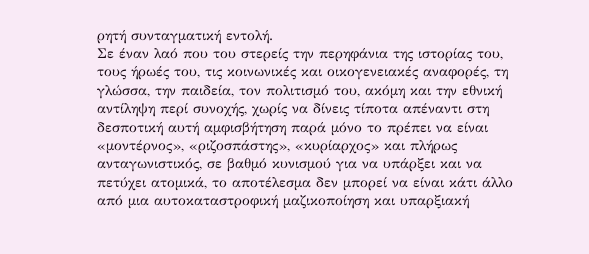ρητή συνταγματική εντολή.
Σε έναν λαό που του στερείς την περηφάνια της ιστορίας του, τους ήρωές του, τις κοινωνικές και οικογενειακές αναφορές, τη γλώσσα, την παιδεία, τον πολιτισμό του, ακόμη και την εθνική αντίληψη περί συνοχής, χωρίς να δίνεις τίποτα απέναντι στη δεσποτική αυτή αμφισβήτηση παρά μόνο το πρέπει να είναι «μοντέρνος», «ριζοσπάστης», «κυρίαρχος» και πλήρως ανταγωνιστικός, σε βαθμό κυνισμού για να υπάρξει και να πετύχει ατομικά, το αποτέλεσμα δεν μπορεί να είναι κάτι άλλο από μια αυτοκαταστροφική μαζικοποίηση και υπαρξιακή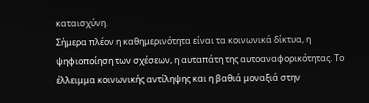καταισχύνη.
Σήμερα πλέον η καθημερινότητα είναι τα κοινωνικά δίκτυα, η ψηφιοποίηση των σχέσεων, η αυταπάτη της αυτοαναφορικότητας. Το έλλειμμα κοινωνικής αντίληψης και η βαθιά μοναξιά στην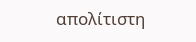απολίτιστη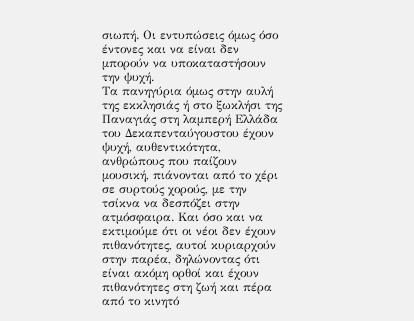σιωπή. Οι εντυπώσεις όμως όσο έντονες και να είναι δεν μπορούν να υποκαταστήσουν την ψυχή.
Τα πανηγύρια όμως στην αυλή της εκκλησιάς ή στο ξωκλήσι της Παναγιάς στη λαμπερή Ελλάδα του Δεκαπενταύγουστου έχουν ψυχή, αυθεντικότητα, ανθρώπους που παίζουν μουσική, πιάνονται από το χέρι σε συρτούς χορούς, με την τσίκνα να δεσπόζει στην ατμόσφαιρα. Και όσο και να εκτιμούμε ότι οι νέοι δεν έχουν πιθανότητες, αυτοί κυριαρχούν στην παρέα, δηλώνοντας ότι είναι ακόμη ορθοί και έχουν πιθανότητες στη ζωή και πέρα από το κινητό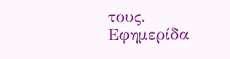τους.
Εφημερίδα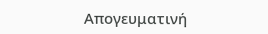Απογευματινή